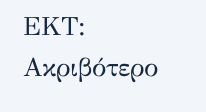ΕΚΤ: Ακριβότερο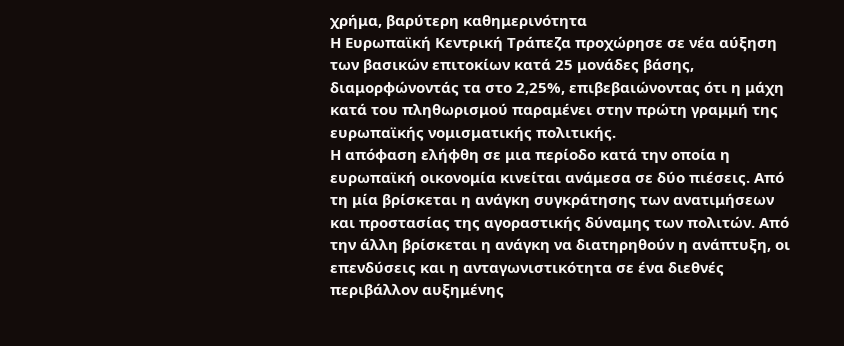χρήμα, βαρύτερη καθημερινότητα
Η Ευρωπαϊκή Κεντρική Τράπεζα προχώρησε σε νέα αύξηση των βασικών επιτοκίων κατά 25 μονάδες βάσης, διαμορφώνοντάς τα στο 2,25%, επιβεβαιώνοντας ότι η μάχη κατά του πληθωρισμού παραμένει στην πρώτη γραμμή της ευρωπαϊκής νομισματικής πολιτικής.
Η απόφαση ελήφθη σε μια περίοδο κατά την οποία η ευρωπαϊκή οικονομία κινείται ανάμεσα σε δύο πιέσεις. Από τη μία βρίσκεται η ανάγκη συγκράτησης των ανατιμήσεων και προστασίας της αγοραστικής δύναμης των πολιτών. Από την άλλη βρίσκεται η ανάγκη να διατηρηθούν η ανάπτυξη, οι επενδύσεις και η ανταγωνιστικότητα σε ένα διεθνές περιβάλλον αυξημένης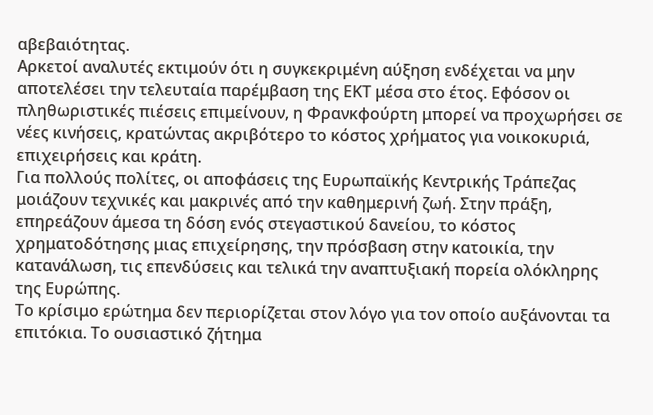αβεβαιότητας.
Αρκετοί αναλυτές εκτιμούν ότι η συγκεκριμένη αύξηση ενδέχεται να μην αποτελέσει την τελευταία παρέμβαση της ΕΚΤ μέσα στο έτος. Εφόσον οι πληθωριστικές πιέσεις επιμείνουν, η Φρανκφούρτη μπορεί να προχωρήσει σε νέες κινήσεις, κρατώντας ακριβότερο το κόστος χρήματος για νοικοκυριά, επιχειρήσεις και κράτη.
Για πολλούς πολίτες, οι αποφάσεις της Ευρωπαϊκής Κεντρικής Τράπεζας μοιάζουν τεχνικές και μακρινές από την καθημερινή ζωή. Στην πράξη, επηρεάζουν άμεσα τη δόση ενός στεγαστικού δανείου, το κόστος χρηματοδότησης μιας επιχείρησης, την πρόσβαση στην κατοικία, την κατανάλωση, τις επενδύσεις και τελικά την αναπτυξιακή πορεία ολόκληρης της Ευρώπης.
Το κρίσιμο ερώτημα δεν περιορίζεται στον λόγο για τον οποίο αυξάνονται τα επιτόκια. Το ουσιαστικό ζήτημα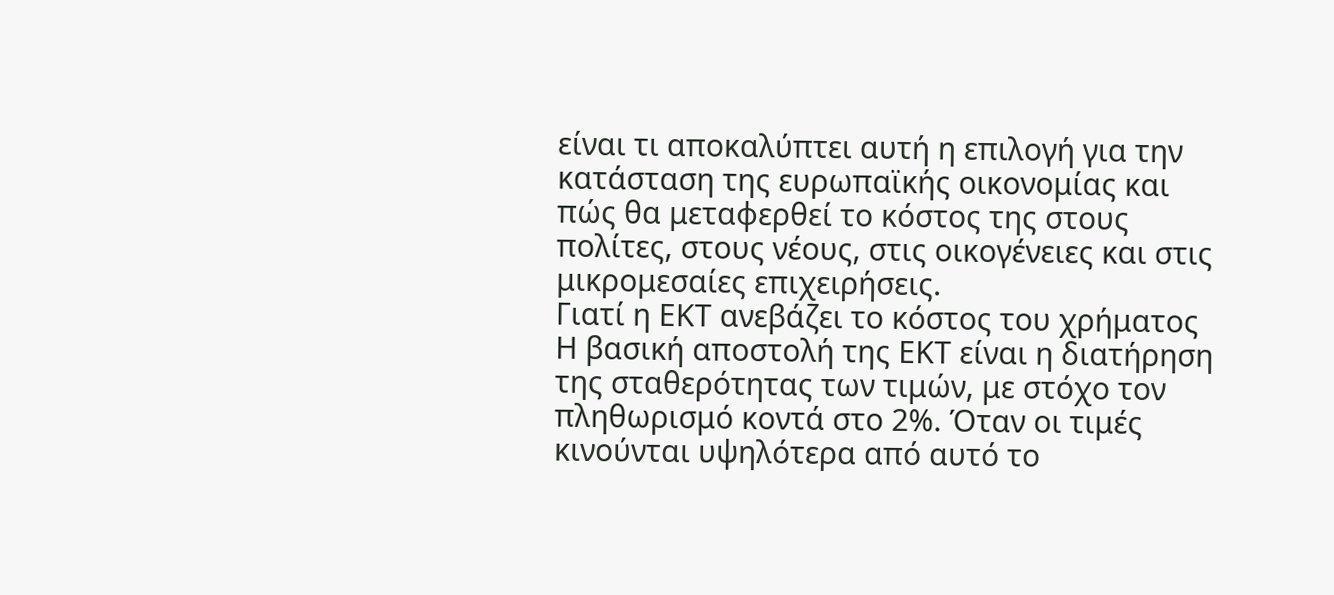είναι τι αποκαλύπτει αυτή η επιλογή για την κατάσταση της ευρωπαϊκής οικονομίας και πώς θα μεταφερθεί το κόστος της στους πολίτες, στους νέους, στις οικογένειες και στις μικρομεσαίες επιχειρήσεις.
Γιατί η ΕΚΤ ανεβάζει το κόστος του χρήματος
Η βασική αποστολή της ΕΚΤ είναι η διατήρηση της σταθερότητας των τιμών, με στόχο τον πληθωρισμό κοντά στο 2%. Όταν οι τιμές κινούνται υψηλότερα από αυτό το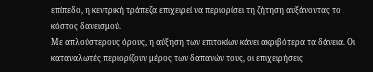επίπεδο, η κεντρική τράπεζα επιχειρεί να περιορίσει τη ζήτηση αυξάνοντας το κόστος δανεισμού.
Με απλούστερους όρους, η αύξηση των επιτοκίων κάνει ακριβότερα τα δάνεια. Οι καταναλωτές περιορίζουν μέρος των δαπανών τους, οι επιχειρήσεις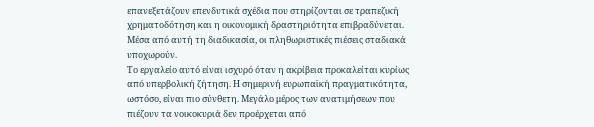επανεξετάζουν επενδυτικά σχέδια που στηρίζονται σε τραπεζική χρηματοδότηση και η οικονομική δραστηριότητα επιβραδύνεται. Μέσα από αυτή τη διαδικασία, οι πληθωριστικές πιέσεις σταδιακά υποχωρούν.
Το εργαλείο αυτό είναι ισχυρό όταν η ακρίβεια προκαλείται κυρίως από υπερβολική ζήτηση. Η σημερινή ευρωπαϊκή πραγματικότητα, ωστόσο, είναι πιο σύνθετη. Μεγάλο μέρος των ανατιμήσεων που πιέζουν τα νοικοκυριά δεν προέρχεται από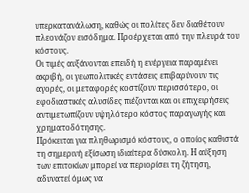υπερκατανάλωση, καθώς οι πολίτες δεν διαθέτουν πλεονάζον εισόδημα. Προέρχεται από την πλευρά του κόστους.
Οι τιμές αυξάνονται επειδή η ενέργεια παραμένει ακριβή, οι γεωπολιτικές εντάσεις επιβαρύνουν τις αγορές, οι μεταφορές κοστίζουν περισσότερο, οι εφοδιαστικές αλυσίδες πιέζονται και οι επιχειρήσεις αντιμετωπίζουν υψηλότερο κόστος παραγωγής και χρηματοδότησης.
Πρόκειται για πληθωρισμό κόστους, ο οποίος καθιστά τη σημερινή εξίσωση ιδιαίτερα δύσκολη. Η αύξηση των επιτοκίων μπορεί να περιορίσει τη ζήτηση, αδυνατεί όμως να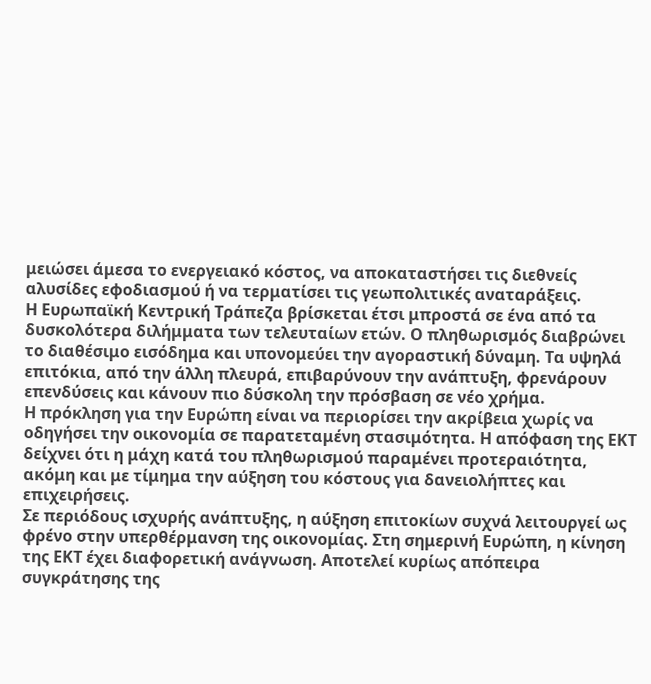μειώσει άμεσα το ενεργειακό κόστος, να αποκαταστήσει τις διεθνείς αλυσίδες εφοδιασμού ή να τερματίσει τις γεωπολιτικές αναταράξεις.
Η Ευρωπαϊκή Κεντρική Τράπεζα βρίσκεται έτσι μπροστά σε ένα από τα δυσκολότερα διλήμματα των τελευταίων ετών. Ο πληθωρισμός διαβρώνει το διαθέσιμο εισόδημα και υπονομεύει την αγοραστική δύναμη. Τα υψηλά επιτόκια, από την άλλη πλευρά, επιβαρύνουν την ανάπτυξη, φρενάρουν επενδύσεις και κάνουν πιο δύσκολη την πρόσβαση σε νέο χρήμα.
Η πρόκληση για την Ευρώπη είναι να περιορίσει την ακρίβεια χωρίς να οδηγήσει την οικονομία σε παρατεταμένη στασιμότητα. Η απόφαση της ΕΚΤ δείχνει ότι η μάχη κατά του πληθωρισμού παραμένει προτεραιότητα, ακόμη και με τίμημα την αύξηση του κόστους για δανειολήπτες και επιχειρήσεις.
Σε περιόδους ισχυρής ανάπτυξης, η αύξηση επιτοκίων συχνά λειτουργεί ως φρένο στην υπερθέρμανση της οικονομίας. Στη σημερινή Ευρώπη, η κίνηση της ΕΚΤ έχει διαφορετική ανάγνωση. Αποτελεί κυρίως απόπειρα συγκράτησης της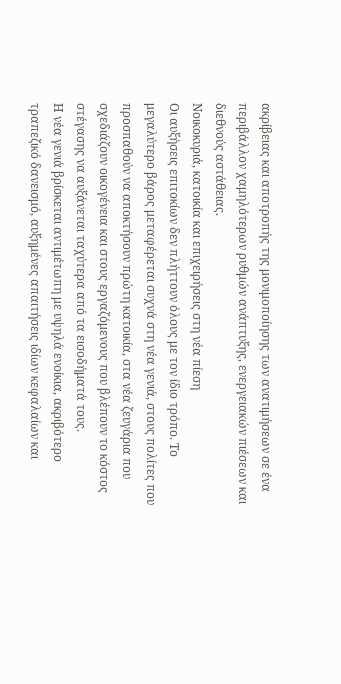ακρίβειας και αποτροπής της μονιμοποίησης των ανατιμήσεων σε ένα περιβάλλον χαμηλότερων ρυθμών ανάπτυξης, ενεργειακών πιέσεων και διεθνούς αστάθειας.
Νοικοκυριά, κατοικία και επιχειρήσεις στη νέα πίεση
Οι αυξήσεις επιτοκίων δεν πλήττουν όλους με τον ίδιο τρόπο. Το μεγαλύτερο βάρος μεταφέρεται συχνά στη νέα γενιά, στους πολίτες που προσπαθούν να αποκτήσουν πρώτη κατοικία, στα νέα ζευγάρια που σχεδιάζουν οικογένεια και στους εργαζόμενους που βλέπουν το κόστος στέγασης να αυξάνεται ταχύτερα από τα εισοδήματά τους.
Η νέα γενιά βρίσκεται αντιμέτωπη με υψηλά ενοίκια, ακριβότερο τραπεζικό δανεισμό, αυξημένες απαιτήσεις ιδίων κεφαλαίων και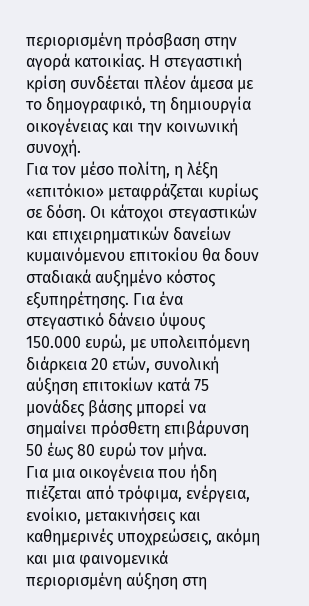περιορισμένη πρόσβαση στην αγορά κατοικίας. Η στεγαστική κρίση συνδέεται πλέον άμεσα με το δημογραφικό, τη δημιουργία οικογένειας και την κοινωνική συνοχή.
Για τον μέσο πολίτη, η λέξη «επιτόκιο» μεταφράζεται κυρίως σε δόση. Οι κάτοχοι στεγαστικών και επιχειρηματικών δανείων κυμαινόμενου επιτοκίου θα δουν σταδιακά αυξημένο κόστος εξυπηρέτησης. Για ένα στεγαστικό δάνειο ύψους 150.000 ευρώ, με υπολειπόμενη διάρκεια 20 ετών, συνολική αύξηση επιτοκίων κατά 75 μονάδες βάσης μπορεί να σημαίνει πρόσθετη επιβάρυνση 50 έως 80 ευρώ τον μήνα.
Για μια οικογένεια που ήδη πιέζεται από τρόφιμα, ενέργεια, ενοίκιο, μετακινήσεις και καθημερινές υποχρεώσεις, ακόμη και μια φαινομενικά περιορισμένη αύξηση στη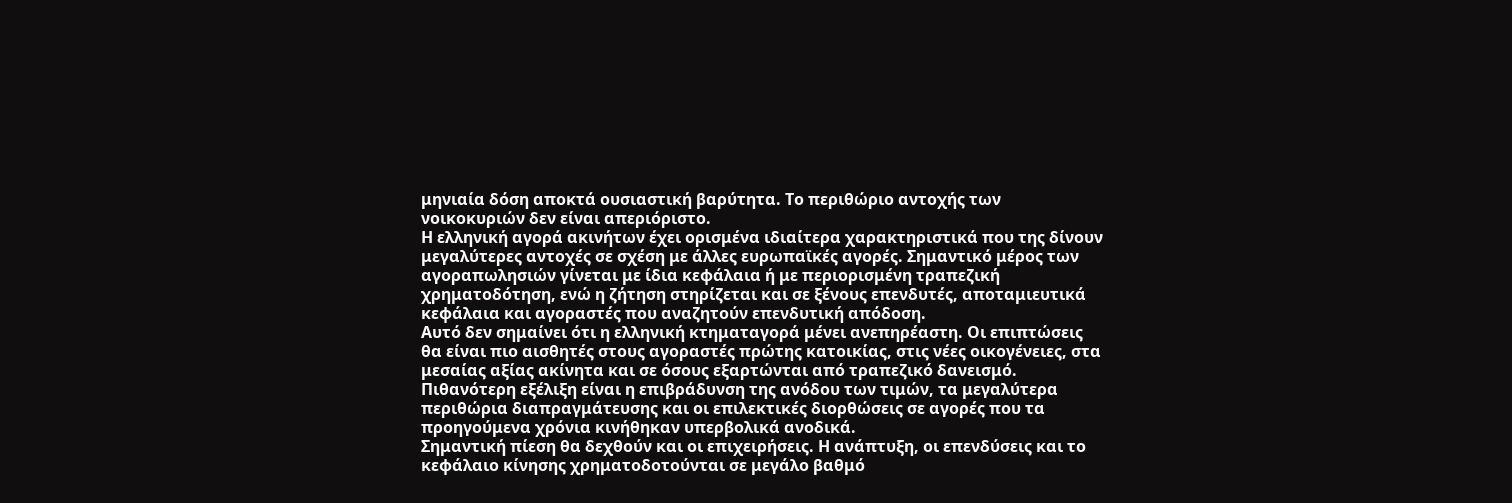μηνιαία δόση αποκτά ουσιαστική βαρύτητα. Το περιθώριο αντοχής των νοικοκυριών δεν είναι απεριόριστο.
Η ελληνική αγορά ακινήτων έχει ορισμένα ιδιαίτερα χαρακτηριστικά που της δίνουν μεγαλύτερες αντοχές σε σχέση με άλλες ευρωπαϊκές αγορές. Σημαντικό μέρος των αγοραπωλησιών γίνεται με ίδια κεφάλαια ή με περιορισμένη τραπεζική χρηματοδότηση, ενώ η ζήτηση στηρίζεται και σε ξένους επενδυτές, αποταμιευτικά κεφάλαια και αγοραστές που αναζητούν επενδυτική απόδοση.
Αυτό δεν σημαίνει ότι η ελληνική κτηματαγορά μένει ανεπηρέαστη. Οι επιπτώσεις θα είναι πιο αισθητές στους αγοραστές πρώτης κατοικίας, στις νέες οικογένειες, στα μεσαίας αξίας ακίνητα και σε όσους εξαρτώνται από τραπεζικό δανεισμό. Πιθανότερη εξέλιξη είναι η επιβράδυνση της ανόδου των τιμών, τα μεγαλύτερα περιθώρια διαπραγμάτευσης και οι επιλεκτικές διορθώσεις σε αγορές που τα προηγούμενα χρόνια κινήθηκαν υπερβολικά ανοδικά.
Σημαντική πίεση θα δεχθούν και οι επιχειρήσεις. Η ανάπτυξη, οι επενδύσεις και το κεφάλαιο κίνησης χρηματοδοτούνται σε μεγάλο βαθμό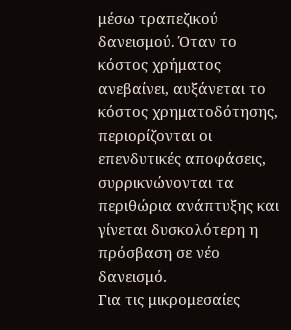μέσω τραπεζικού δανεισμού. Όταν το κόστος χρήματος ανεβαίνει, αυξάνεται το κόστος χρηματοδότησης, περιορίζονται οι επενδυτικές αποφάσεις, συρρικνώνονται τα περιθώρια ανάπτυξης και γίνεται δυσκολότερη η πρόσβαση σε νέο δανεισμό.
Για τις μικρομεσαίες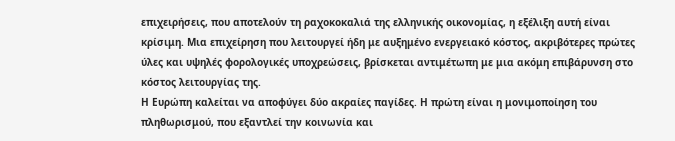επιχειρήσεις, που αποτελούν τη ραχοκοκαλιά της ελληνικής οικονομίας, η εξέλιξη αυτή είναι κρίσιμη. Μια επιχείρηση που λειτουργεί ήδη με αυξημένο ενεργειακό κόστος, ακριβότερες πρώτες ύλες και υψηλές φορολογικές υποχρεώσεις, βρίσκεται αντιμέτωπη με μια ακόμη επιβάρυνση στο κόστος λειτουργίας της.
Η Ευρώπη καλείται να αποφύγει δύο ακραίες παγίδες. Η πρώτη είναι η μονιμοποίηση του πληθωρισμού, που εξαντλεί την κοινωνία και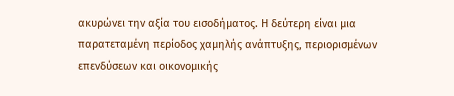ακυρώνει την αξία του εισοδήματος. Η δεύτερη είναι μια παρατεταμένη περίοδος χαμηλής ανάπτυξης, περιορισμένων επενδύσεων και οικονομικής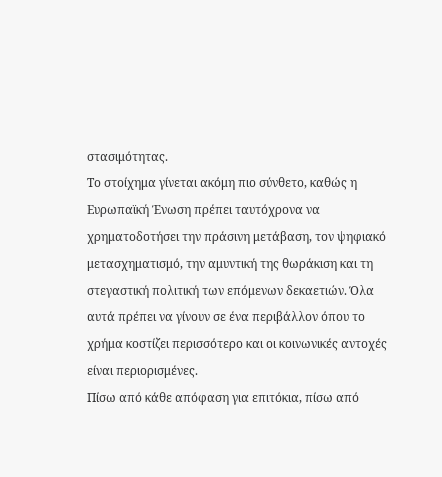στασιμότητας.
Το στοίχημα γίνεται ακόμη πιο σύνθετο, καθώς η Ευρωπαϊκή Ένωση πρέπει ταυτόχρονα να χρηματοδοτήσει την πράσινη μετάβαση, τον ψηφιακό μετασχηματισμό, την αμυντική της θωράκιση και τη στεγαστική πολιτική των επόμενων δεκαετιών. Όλα αυτά πρέπει να γίνουν σε ένα περιβάλλον όπου το χρήμα κοστίζει περισσότερο και οι κοινωνικές αντοχές είναι περιορισμένες.
Πίσω από κάθε απόφαση για επιτόκια, πίσω από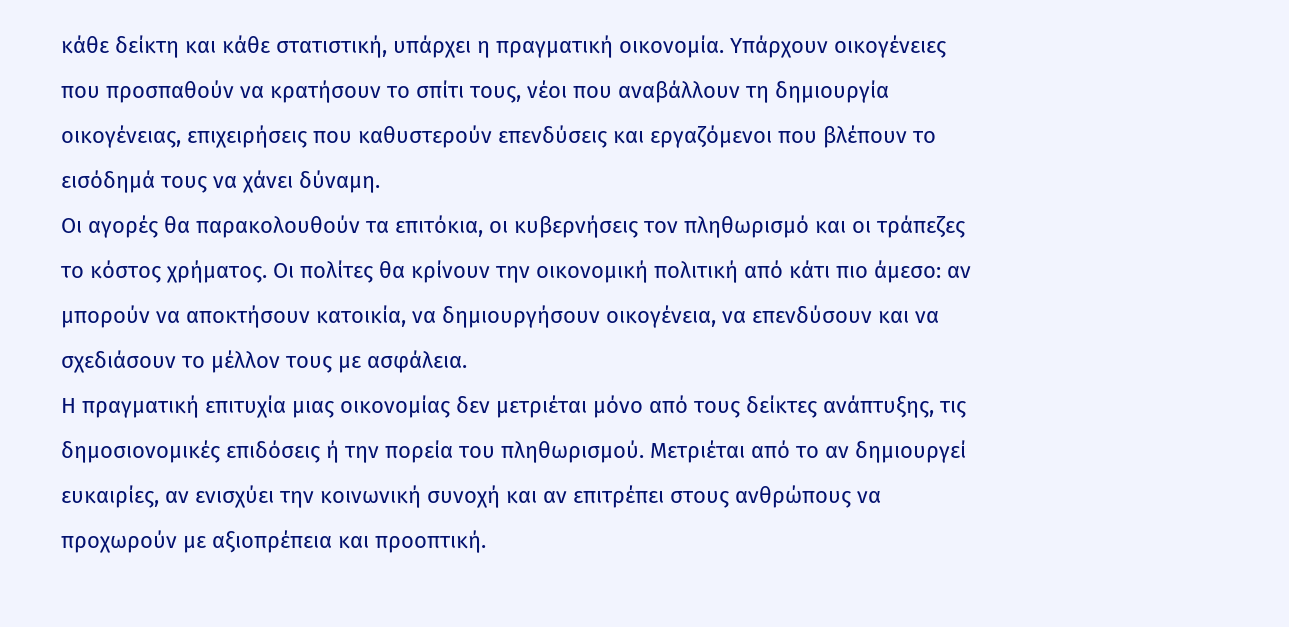κάθε δείκτη και κάθε στατιστική, υπάρχει η πραγματική οικονομία. Υπάρχουν οικογένειες που προσπαθούν να κρατήσουν το σπίτι τους, νέοι που αναβάλλουν τη δημιουργία οικογένειας, επιχειρήσεις που καθυστερούν επενδύσεις και εργαζόμενοι που βλέπουν το εισόδημά τους να χάνει δύναμη.
Οι αγορές θα παρακολουθούν τα επιτόκια, οι κυβερνήσεις τον πληθωρισμό και οι τράπεζες το κόστος χρήματος. Οι πολίτες θα κρίνουν την οικονομική πολιτική από κάτι πιο άμεσο: αν μπορούν να αποκτήσουν κατοικία, να δημιουργήσουν οικογένεια, να επενδύσουν και να σχεδιάσουν το μέλλον τους με ασφάλεια.
Η πραγματική επιτυχία μιας οικονομίας δεν μετριέται μόνο από τους δείκτες ανάπτυξης, τις δημοσιονομικές επιδόσεις ή την πορεία του πληθωρισμού. Μετριέται από το αν δημιουργεί ευκαιρίες, αν ενισχύει την κοινωνική συνοχή και αν επιτρέπει στους ανθρώπους να προχωρούν με αξιοπρέπεια και προοπτική.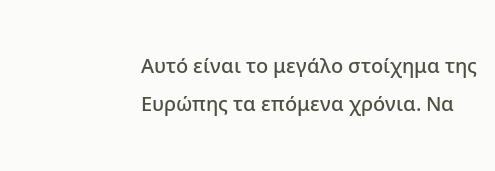Αυτό είναι το μεγάλο στοίχημα της Ευρώπης τα επόμενα χρόνια. Να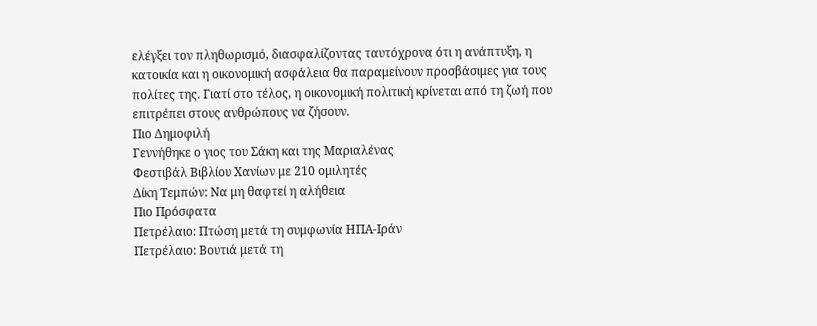ελέγξει τον πληθωρισμό, διασφαλίζοντας ταυτόχρονα ότι η ανάπτυξη, η κατοικία και η οικονομική ασφάλεια θα παραμείνουν προσβάσιμες για τους πολίτες της. Γιατί στο τέλος, η οικονομική πολιτική κρίνεται από τη ζωή που επιτρέπει στους ανθρώπους να ζήσουν.
Πιο Δημοφιλή
Γεννήθηκε ο γιος του Σάκη και της Μαριαλένας
Φεστιβάλ Βιβλίου Χανίων με 210 ομιλητές
Δίκη Τεμπών: Να μη θαφτεί η αλήθεια
Πιο Πρόσφατα
Πετρέλαιο: Πτώση μετά τη συμφωνία ΗΠΑ-Ιράν
Πετρέλαιο: Βουτιά μετά τη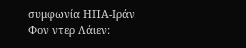συμφωνία ΗΠΑ-Ιράν
Φον ντερ Λάιεν: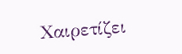Χαιρετίζει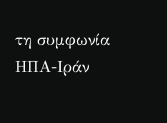τη συμφωνία ΗΠΑ-Ιράν